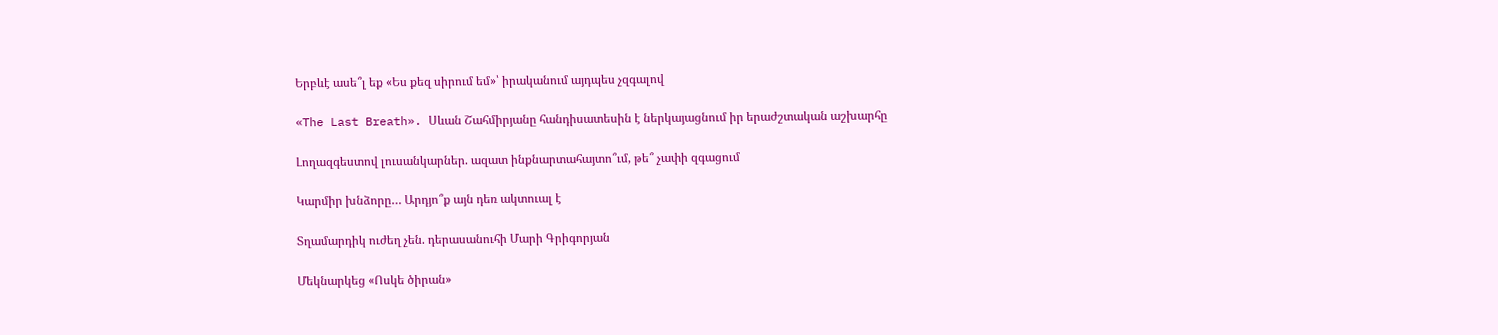Երբևէ ասե՞լ եք «Ես քեզ սիրում եմ»՝ իրականում այդպես չզգալով

«The Last Breath». Սևան Շահմիրյանը հանդիսատեսին է ներկայացնում իր երաժշտական աշխարհը

Լողազգեստով լուսանկարներ. ազատ ինքնարտահայտո՞ւմ, թե՞ չափի զգացում

Կարմիր խնձորը… Արդյո՞ք այն դեռ ակտուալ է

Տղամարդիկ ուժեղ չեն. դերասանուհի Մարի Գրիգորյան

Մեկնարկեց «Ոսկե ծիրան»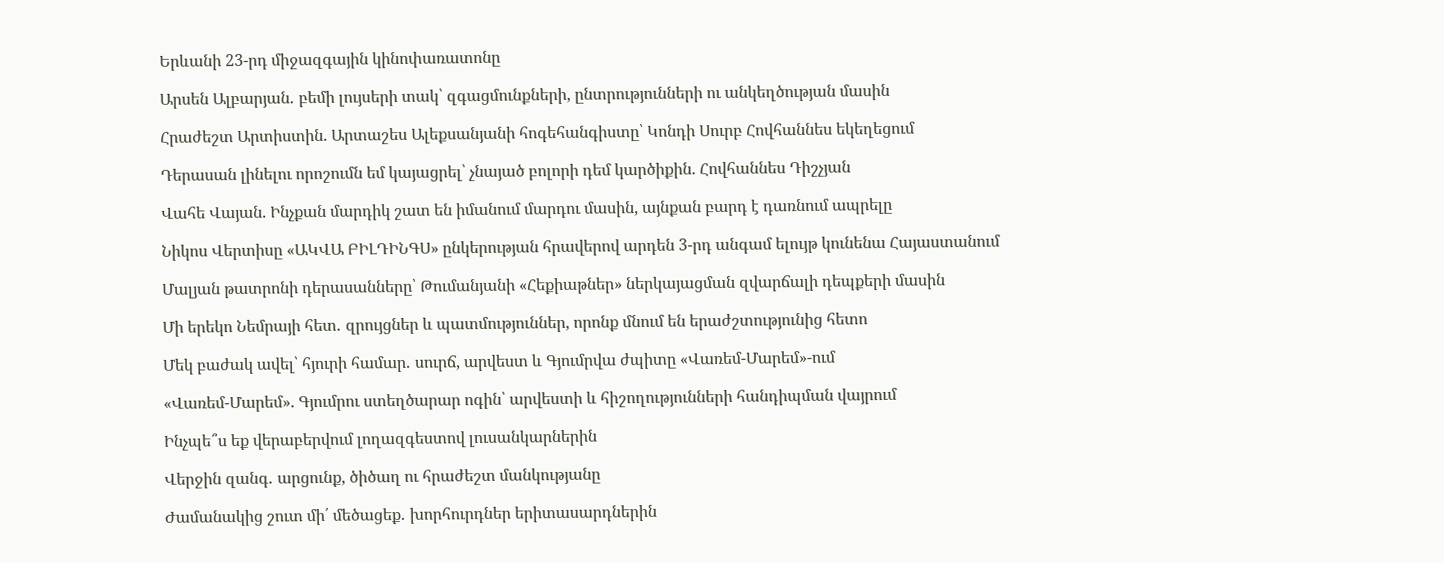Երևանի 23-րդ միջազգային կինոփառատոնը

Արսեն Ալբարյան․ բեմի լույսերի տակ՝ զգացմունքների, ընտրությունների ու անկեղծության մասին

Հրաժեշտ Արտիստին. Արտաշես Ալեքսանյանի հոգեհանգիստը՝ Կոնդի Սուրբ Հովհաննես եկեղեցում

Դերասան լինելու որոշումն եմ կայացրել՝ չնայած բոլորի դեմ կարծիքին. Հովհաննես Դիշչյան

Վահե Վայան. Ինչքան մարդիկ շատ են իմանում մարդու մասին, այնքան բարդ է դառնում ապրելը

Նիկոս Վերտիսը «ԱԿՎԱ ԲԻԼԴԻՆԳՍ» ընկերության հրավերով արդեն 3-րդ անգամ ելույթ կունենա Հայաստանում

Մալյան թատրոնի դերասանները՝ Թումանյանի «Հեքիաթներ» ներկայացման զվարճալի դեպքերի մասին

Մի երեկո Նեմրայի հետ․ զրույցներ և պատմություններ, որոնք մնում են երաժշտությունից հետո

Մեկ բաժակ ավել՝ հյուրի համար․ սուրճ, արվեստ և Գյումրվա ժպիտը «Վառեմ-Մարեմ»-ում

«Վառեմ-Մարեմ». Գյումրու ստեղծարար ոգին՝ արվեստի և հիշողությունների հանդիպման վայրում

Ինչպե՞ս եք վերաբերվում լողազգեստով լուսանկարներին

Վերջին զանգ․ արցունք, ծիծաղ ու հրաժեշտ մանկությանը

Ժամանակից շուտ մի՛ մեծացեք․ խորհուրդներ երիտասարդներին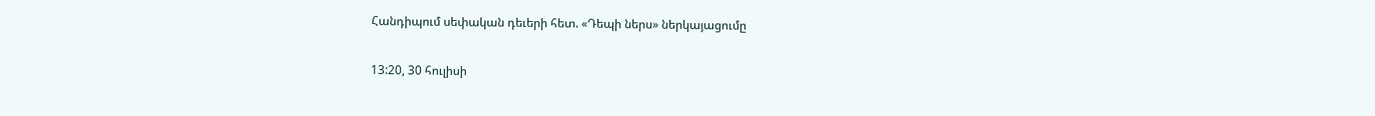Հանդիպում սեփական դեւերի հետ. «Դեպի ներս» ներկայացումը

13:20, 30 հուլիսի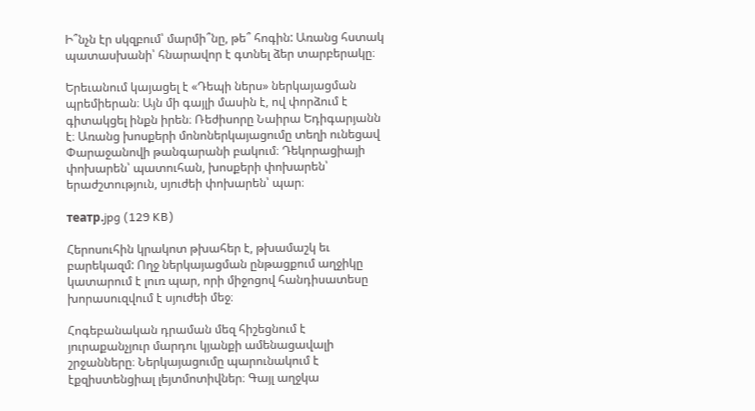Ի՞նչն էր սկզբում՝ մարմի՞նը, թե՞ հոգին: Առանց հստակ պատասխանի՝ հնարավոր է գտնել ձեր տարբերակը։

Երեւանում կայացել է «Դեպի ներս» ներկայացման պրեմիերան։ Այն մի գայլի մասին է, ով փորձում է գիտակցել ինքն իրեն։ Ռեժիսորը Նաիրա Եդիգարյանն է։ Առանց խոսքերի մոնոներկայացումը տեղի ունեցավ Փարաջանովի թանգարանի բակում։ Դեկորացիայի փոխարեն՝ պատուհան, խոսքերի փոխարեն՝ երաժշտություն, սյուժեի փոխարեն՝ պար։

театр.jpg (129 KB)

Հերոսուհին կրակոտ թխահեր է, թխամաշկ եւ բարեկազմ: Ողջ ներկայացման ընթացքում աղջիկը կատարում է լուռ պար, որի միջոցով հանդիսատեսը խորասուզվում է սյուժեի մեջ։

Հոգեբանական դրաման մեզ հիշեցնում է յուրաքանչյուր մարդու կյանքի ամենացավալի շրջանները։ Ներկայացումը պարունակում է էքզիստենցիալ լեյտմոտիվներ։ Գայլ աղջկա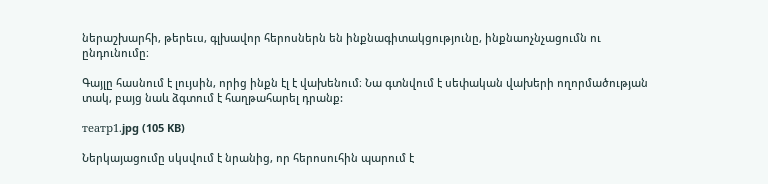ներաշխարհի, թերեւս, գլխավոր հերոսներն են ինքնագիտակցությունը, ինքնաոչնչացումն ու ընդունումը։

Գայլը հասնում է լույսին, որից ինքն էլ է վախենում։ Նա գտնվում է սեփական վախերի ողորմածության տակ, բայց նաև ձգտում է հաղթահարել դրանք:

театр1.jpg (105 KB)

Ներկայացումը սկսվում է նրանից, որ հերոսուհին պարում է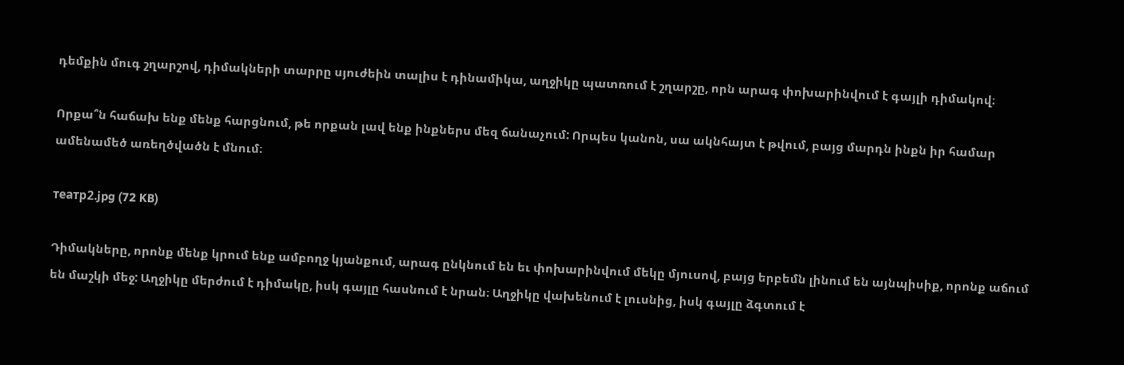դեմքին մուգ շղարշով, դիմակների տարրը սյուժեին տալիս է դինամիկա, աղջիկը պատռում է շղարշը, որն արագ փոխարինվում է գայլի դիմակով։

Որքա՞ն հաճախ ենք մենք հարցնում, թե որքան լավ ենք ինքներս մեզ ճանաչում: Որպես կանոն, սա ակնհայտ է թվում, բայց մարդն ինքն իր համար ամենամեծ առեղծվածն է մնում։

театр2.jpg (72 KB)

Դիմակները, որոնք մենք կրում ենք ամբողջ կյանքում, արագ ընկնում են եւ փոխարինվում մեկը մյուսով, բայց երբեմն լինում են այնպիսիք, որոնք աճում են մաշկի մեջ: Աղջիկը մերժում է դիմակը, իսկ գայլը հասնում է նրան։ Աղջիկը վախենում է լուսնից, իսկ գայլը ձգտում է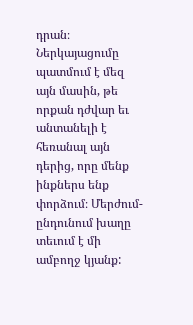դրան։ Ներկայացումը պատմում է մեզ այն մասին, թե որքան դժվար եւ անտանելի է հեռանալ այն դերից, որը մենք ինքներս ենք փորձում։ Մերժում-ընդունում խաղը տեւում է մի ամբողջ կյանք: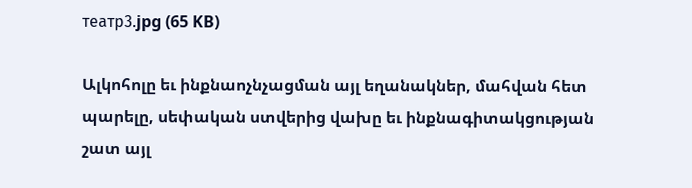театр3.jpg (65 KB)

Ալկոհոլը եւ ինքնաոչնչացման այլ եղանակներ, մահվան հետ պարելը, սեփական ստվերից վախը եւ ինքնագիտակցության շատ այլ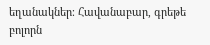եղանակներ։ Հավանաբար, գրեթե բոլորն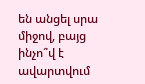են անցել սրա միջով, բայց ինչո՞վ է ավարտվում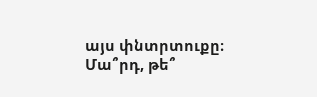այս փնտրտուքը։ Մա՞րդ, թե՞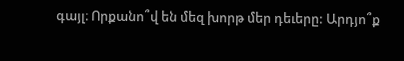գայլ։ Որքանո՞վ են մեզ խորթ մեր դեւերը: Արդյո՞ք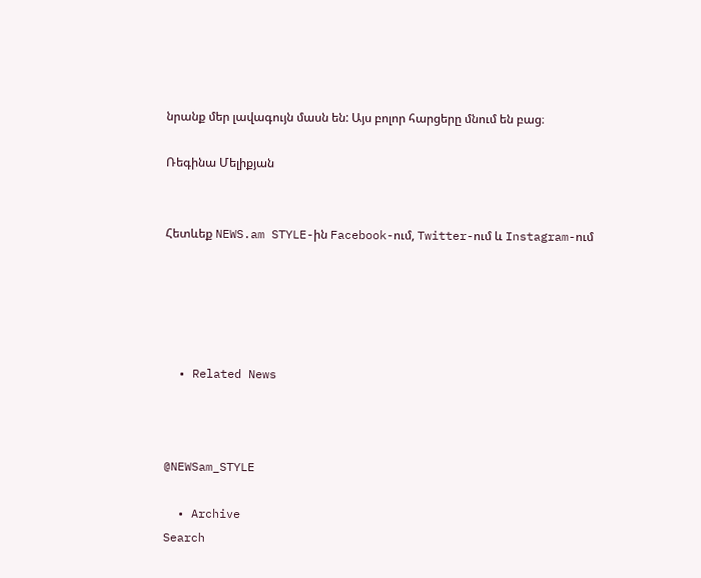նրանք մեր լավագույն մասն են: Այս բոլոր հարցերը մնում են բաց։

Ռեգինա Մելիքյան


Հետևեք NEWS.am STYLE-ին Facebook-ում, Twitter-ում և Instagram-ում





  • Related News



@NEWSam_STYLE

  • Archive
Search